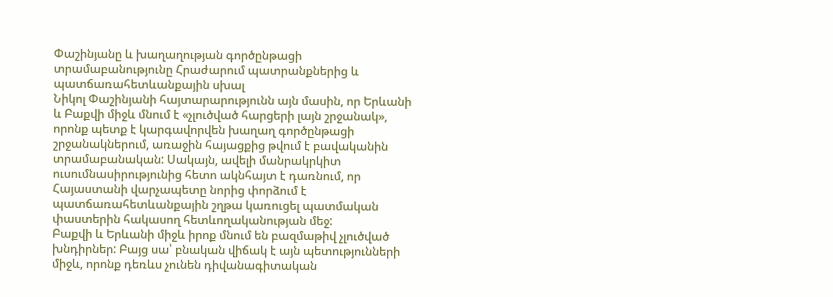Փաշինյանը և խաղաղության գործընթացի տրամաբանությունը Հրաժարում պատրանքներից և պատճառահետևանքային սխալ
Նիկոլ Փաշինյանի հայտարարությունն այն մասին, որ Երևանի և Բաքվի միջև մնում է «չլուծված հարցերի լայն շրջանակ», որոնք պետք է կարգավորվեն խաղաղ գործընթացի շրջանակներում, առաջին հայացքից թվում է բավականին տրամաբանական: Սակայն, ավելի մանրակրկիտ ուսումնասիրությունից հետո ակնհայտ է դառնում, որ Հայաստանի վարչապետը նորից փորձում է պատճառահետևանքային շղթա կառուցել պատմական փաստերին հակասող հետևողականության մեջ:
Բաքվի և Երևանի միջև իրոք մնում են բազմաթիվ չլուծված խնդիրներ: Բայց սա՝ բնական վիճակ է այն պետությունների միջև, որոնք դեռևս չունեն դիվանագիտական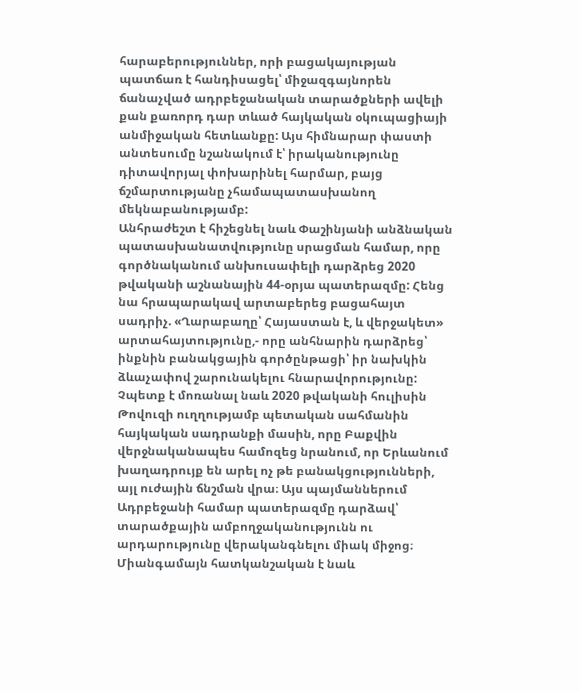հարաբերություններ, որի բացակայության պատճառ է հանդիսացել՝ միջազգայնորեն ճանաչված ադրբեջանական տարածքների ավելի քան քառորդ դար տևած հայկական օկուպացիայի անմիջական հետևանքը: Այս հիմնարար փաստի անտեսումը նշանակում է՝ իրականությունը դիտավորյալ փոխարինել հարմար, բայց ճշմարտությանը չհամապատասխանող մեկնաբանությամբ:
Անհրաժեշտ է հիշեցնել նաև Փաշինյանի անձնական պատասխանատվությունը սրացման համար, որը գործնականում անխուսափելի դարձրեց 2020 թվականի աշնանային 44-օրյա պատերազմը: Հենց նա հրապարակավ արտաբերեց բացահայտ սադրիչ. «Ղարաբաղը՝ Հայաստան է, և վերջակետ» արտահայտությունը,- որը անհնարին դարձրեց՝ ինքնին բանակցային գործընթացի՝ իր նախկին ձևաչափով շարունակելու հնարավորությունը:
Չպետք է մոռանալ նաև 2020 թվականի հուլիսին Թովուզի ուղղությամբ պետական սահմանին հայկական սադրանքի մասին, որը Բաքվին վերջնականապես համոզեց նրանում, որ Երևանում խաղադրույք են արել ոչ թե բանակցությունների, այլ ուժային ճնշման վրա։ Այս պայմաններում Ադրբեջանի համար պատերազմը դարձավ՝ տարածքային ամբողջականությունն ու արդարությունը վերականգնելու միակ միջոց։
Միանգամայն հատկանշական է նաև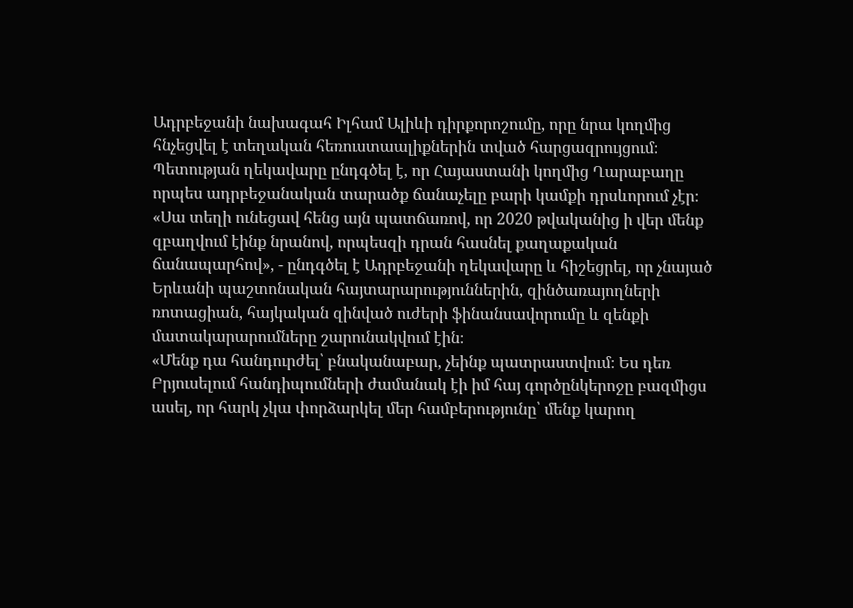Ադրբեջանի նախագահ Իլհամ Ալիևի դիրքորոշումը, որը նրա կողմից հնչեցվել է տեղական հեռուստաալիքներին տված հարցազրույցում։ Պետության ղեկավարը ընդգծել է, որ Հայաստանի կողմից Ղարաբաղը որպես ադրբեջանական տարածք ճանաչելը բարի կամքի դրսևորում չէր։ «Սա տեղի ունեցավ հենց այն պատճառով, որ 2020 թվականից ի վեր մենք զբաղվում էինք նրանով, որպեսզի դրան հասնել քաղաքական ճանապարհով», - ընդգծել է Ադրբեջանի ղեկավարը և հիշեցրել, որ չնայած Երևանի պաշտոնական հայտարարություններին, զինծառայողների ռոտացիան, հայկական զինված ուժերի ֆինանսավորումը և զենքի մատակարարումները շարունակվում էին։
«Մենք դա հանդուրժել՝ բնականաբար, չեինք պատրաստվում։ Ես դեռ Բրյուսելում հանդիպումների ժամանակ էի իմ հայ գործընկերոջը բազմիցս ասել, որ հարկ չկա փորձարկել մեր համբերությունը՝ մենք կարող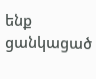ենք ցանկացած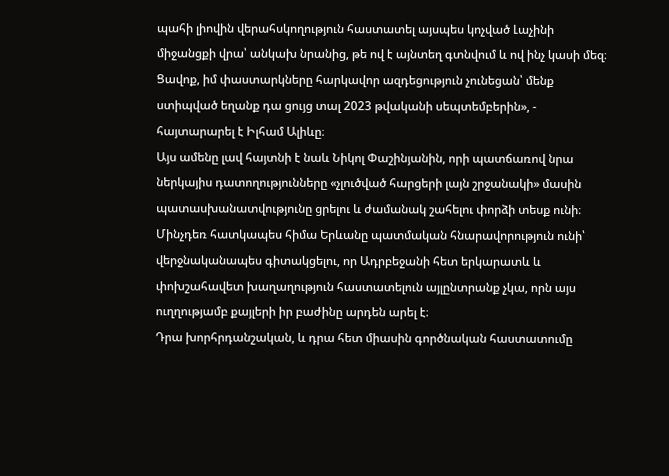պահի լիովին վերահսկողություն հաստատել այսպես կոչված Լաչինի միջանցքի վրա՝ անկախ նրանից, թե ով է այնտեղ գտնվում և ով ինչ կասի մեզ։ Ցավոք, իմ փաստարկները հարկավոր ազդեցություն չունեցան՝ մենք ստիպված եղանք դա ցույց տալ 2023 թվականի սեպտեմբերին», - հայտարարել է Իլհամ Ալիևը։
Այս ամենը լավ հայտնի է նաև Նիկոլ Փաշինյանին, որի պատճառով նրա ներկայիս դատողությունները «չլուծված հարցերի լայն շրջանակի» մասին պատասխանատվությունը ցրելու և ժամանակ շահելու փորձի տեսք ունի։ Մինչդեռ հատկապես հիմա Երևանը պատմական հնարավորություն ունի՝ վերջնականապես գիտակցելու, որ Ադրբեջանի հետ երկարատև և փոխշահավետ խաղաղություն հաստատելուն այլընտրանք չկա, որն այս ուղղությամբ քայլերի իր բաժինը արդեն արել է։
Դրա խորհրդանշական, և դրա հետ միասին գործնական հաստատումը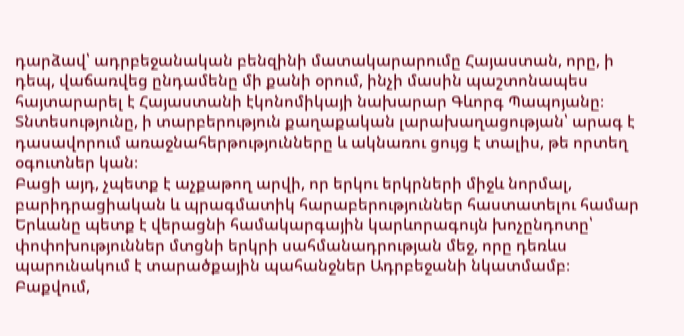դարձավ՝ ադրբեջանական բենզինի մատակարարումը Հայաստան, որը, ի դեպ, վաճառվեց ընդամենը մի քանի օրում, ինչի մասին պաշտոնապես հայտարարել է Հայաստանի էկոնոմիկայի նախարար Գևորգ Պապոյանը։ Տնտեսությունը, ի տարբերություն քաղաքական լարախաղացության՝ արագ է դասավորում առաջնահերթությունները և ակնառու ցույց է տալիս, թե որտեղ օգուտներ կան։
Բացի այդ, չպետք է աչքաթող արվի, որ երկու երկրների միջև նորմալ, բարիդրացիական և պրագմատիկ հարաբերություններ հաստատելու համար Երևանը պետք է վերացնի համակարգային կարևորագույն խոչընդոտը՝ փոփոխություններ մտցնի երկրի սահմանադրության մեջ, որը դեռևս պարունակում է տարածքային պահանջներ Ադրբեջանի նկատմամբ։
Բաքվում,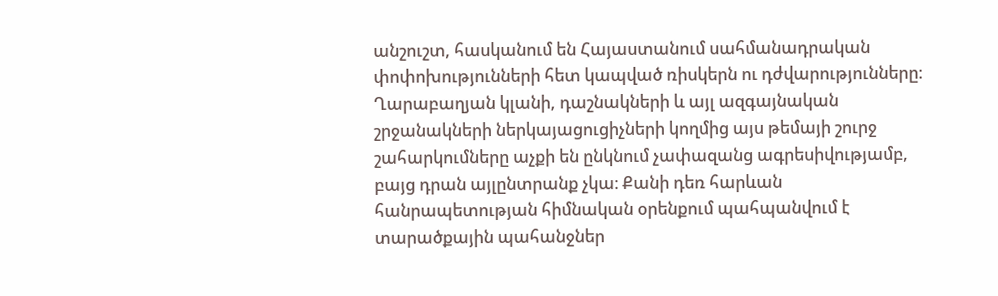անշուշտ, հասկանում են Հայաստանում սահմանադրական փոփոխությունների հետ կապված ռիսկերն ու դժվարությունները։ Ղարաբաղյան կլանի, դաշնակների և այլ ազգայնական շրջանակների ներկայացուցիչների կողմից այս թեմայի շուրջ շահարկումները աչքի են ընկնում չափազանց ագրեսիվությամբ, բայց դրան այլընտրանք չկա։ Քանի դեռ հարևան հանրապետության հիմնական օրենքում պահպանվում է տարածքային պահանջներ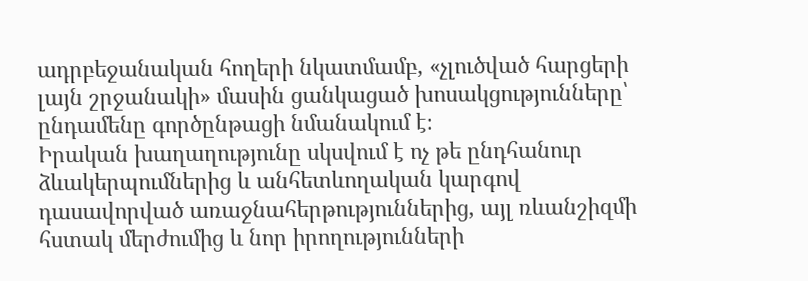ադրբեջանական հողերի նկատմամբ, «չլուծված հարցերի լայն շրջանակի» մասին ցանկացած խոսակցությունները՝ ընդամենը գործընթացի նմանակում է։
Իրական խաղաղությունը սկսվում է ոչ թե ընդհանուր ձևակերպումներից և անհետևողական կարգով դասավորված առաջնահերթություններից, այլ ռևանշիզմի հստակ մերժումից և նոր իրողությունների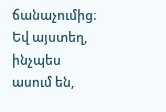ճանաչումից։ Եվ այստեղ, ինչպես ասում են,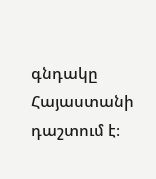գնդակը Հայաստանի դաշտում է։